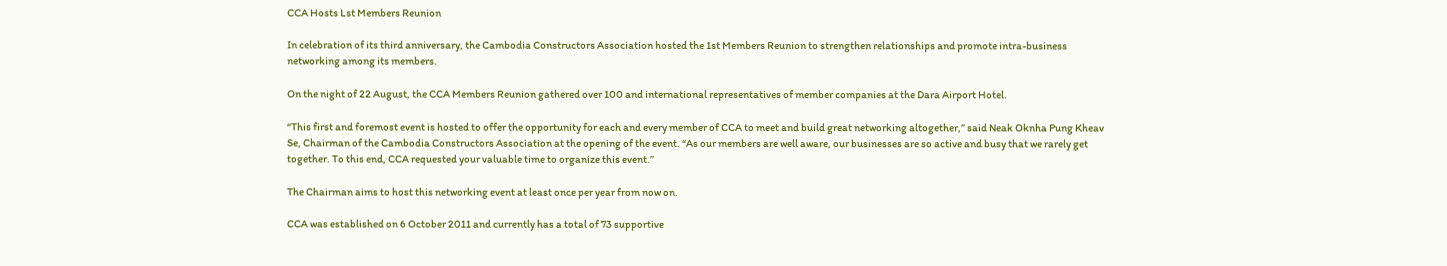CCA Hosts Lst Members Reunion

In celebration of its third anniversary, the Cambodia Constructors Association hosted the 1st Members Reunion to strengthen relationships and promote intra-business networking among its members.

On the night of 22 August, the CCA Members Reunion gathered over 100 and international representatives of member companies at the Dara Airport Hotel.

“This first and foremost event is hosted to offer the opportunity for each and every member of CCA to meet and build great networking altogether,” said Neak Oknha Pung Kheav Se, Chairman of the Cambodia Constructors Association at the opening of the event. “As our members are well aware, our businesses are so active and busy that we rarely get together. To this end, CCA requested your valuable time to organize this event.”

The Chairman aims to host this networking event at least once per year from now on.

CCA was established on 6 October 2011 and currently has a total of 73 supportive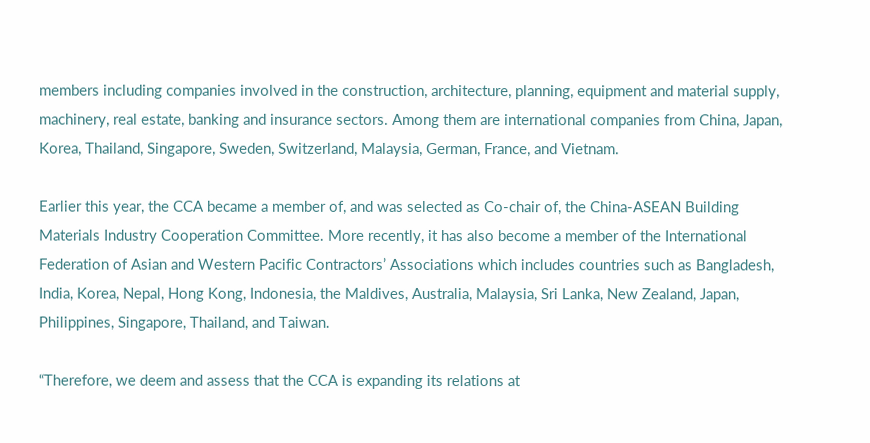members including companies involved in the construction, architecture, planning, equipment and material supply, machinery, real estate, banking and insurance sectors. Among them are international companies from China, Japan, Korea, Thailand, Singapore, Sweden, Switzerland, Malaysia, German, France, and Vietnam.

Earlier this year, the CCA became a member of, and was selected as Co-chair of, the China-ASEAN Building Materials Industry Cooperation Committee. More recently, it has also become a member of the International Federation of Asian and Western Pacific Contractors’ Associations which includes countries such as Bangladesh, India, Korea, Nepal, Hong Kong, Indonesia, the Maldives, Australia, Malaysia, Sri Lanka, New Zealand, Japan, Philippines, Singapore, Thailand, and Taiwan.

“Therefore, we deem and assess that the CCA is expanding its relations at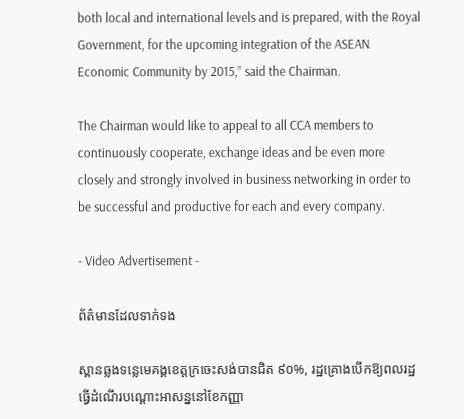both local and international levels and is prepared, with the Royal Government, for the upcoming integration of the ASEAN Economic Community by 2015,” said the Chairman.

The Chairman would like to appeal to all CCA members to continuously cooperate, exchange ideas and be even more closely and strongly involved in business networking in order to be successful and productive for each and every company.

- Video Advertisement -

ព័ត៌មានដែលទាក់ទង

ស្ពានឆ្លងទន្លេមេគង្គខេត្តក្រចេះសង់បានជិត ៩០%, រដ្ឋគ្រោងបើកឱ្យពលរដ្ឋធ្វើដំណើរបណ្តោះអាសន្ននៅខែកញ្ញា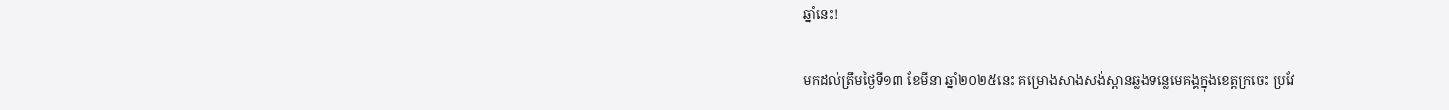ឆ្នាំនេះ!

មកដល់ត្រឹមថ្ងៃទី១៣ ខែមីនា ឆ្នាំ២០២៥នេះ គម្រោងសាងសង់ស្ពានឆ្លងទន្លេមេគង្គក្នុងខេត្តក្រចេះ ប្រវែ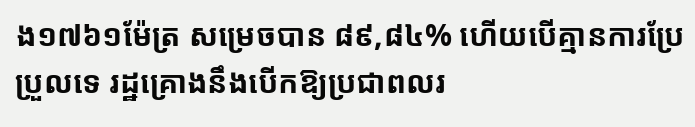ង១៧៦១ម៉ែត្រ សម្រេចបាន ៨៩,៨៤% ហើយបើគ្មានការប្រែប្រួលទេ រដ្ឋគ្រោងនឹងបើកឱ្យប្រជាពលរ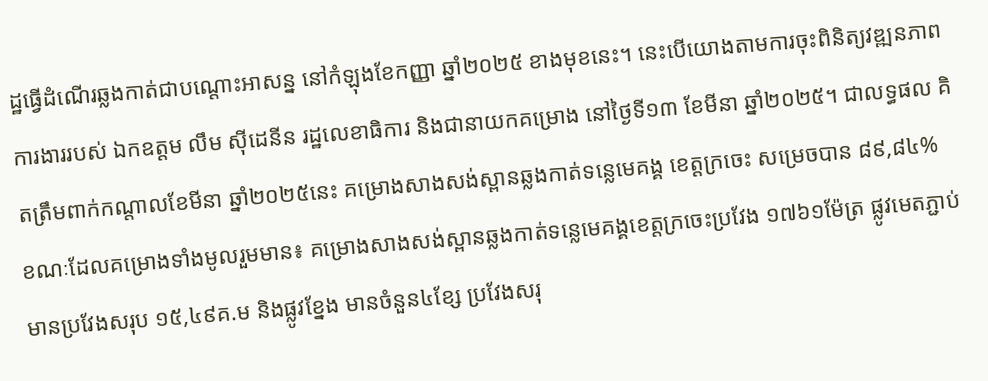ដ្ឋធ្វើដំណើរឆ្លងកាត់ជាបណ្តោះអាសន្ន នៅកំឡុងខែកញ្ញា ឆ្នាំ២០២៥ ខាងមុខនេះ។ នេះបើយោងតាមការចុះពិនិត្យវឌ្ឍនភាពការងាររបស់ ឯកឧត្តម លឹម ស៊ីដេនីន រដ្ឋលេខាធិការ និងជានាយកគម្រោង នៅថ្ងៃទី១៣ ខែមីនា ឆ្នាំ២០២៥។ ជាលទ្ធផល គិតត្រឹមពាក់កណ្តាលខែមីនា ឆ្នាំ២០២៥នេះ គម្រោងសាងសង់ស្ពានឆ្លងកាត់ទន្លេមេគង្គ ខេត្តក្រចេះ សម្រេចបាន ៨៩,៨៤% ខណៈដែលគម្រោងទាំងមូលរួមមាន៖ គម្រោងសាងសង់ស្ពានឆ្លងកាត់ទន្លេមេគង្គខេត្តក្រចេះប្រវែង ១៧៦១ម៉ែត្រ ផ្លូវមេតភ្ជាប់មានប្រវែងសរុប ១៥,៤៩គ.ម និងផ្លូវខ្នែង មានចំនួន៤ខ្សែ ប្រវែងសរុ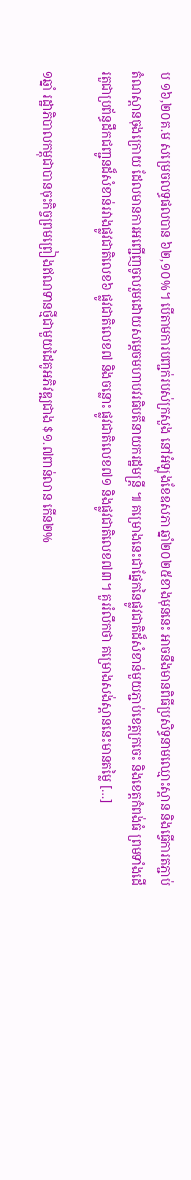ប ១៦,២០គ.ម សម្រេចលទ្ធផលបាន ៦២,១០%។ បើតាមការបញ្ជក់របស់ក្រសួង នៅអំឡុងខែឧសភា ឆ្នាំ២០២៥ខាងមុននេះ អាចនឹងមានពិធីប្រសិទ្ធនាមឈ្មោះស្ពាន និងធ្វើការតភ្ជាប់តំណស្ពានចុងក្រោយ ដែលមានការអញ្ជើញចូលរួមដោយសម្តេចមហាបវរធិបតីនាយករដ្ឋមន្រ្តី ៕ គម្រោងនេះជាផ្នែកនៃផ្លូវជាតិដ៏សំខាន់មួយភ្ជាប់ខេត្តក្រចេះ និងខេត្តកំពង់ធំ ព្រមទាំងដើរតួជាប្រព័ន្ធដឹកជញ្ជូនដ៏សំខាន់រវាងផ្លូវជាតិលេខ៦ ផ្លូវជាតិលេខ៧ និងចន្លោះ ផ្លូវជាតិលេខ៧១ និងផ្លូវជាតិលេខ៧៣។ គួររំលឹកថា គម្រោងសង់ស្ពាននេះមានតម្លៃ […]

១ឆ្នាំ រដ្ឋាភិបាលកម្ពុជាបានចុះកិច្ចព្រមព្រៀងឥណទានថ្មីជាមួយដៃគូអភិវឌ្ឍជាង $១.៧ពាន់លាន កើន២%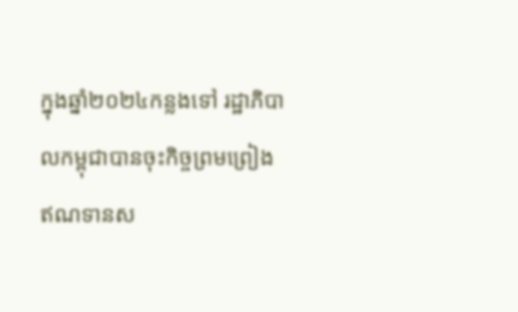ក្នុងឆ្នាំ២០២៤កន្លងទៅ រដ្ឋាភិបាលកម្ពុជាបានចុះកិច្ចព្រមព្រៀងឥណទានស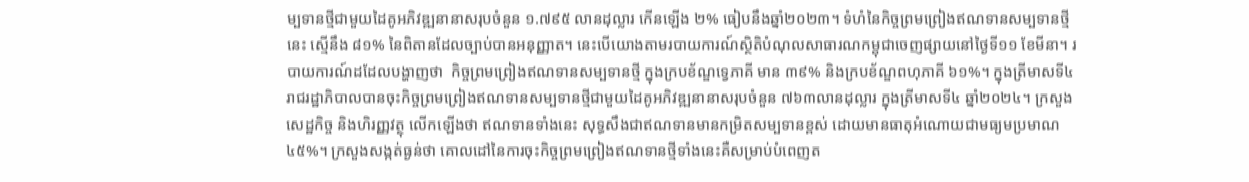ម្បទានថ្មីជាមួយដៃគូអភិវឌ្ឍនានាសរុបចំនួន ១.៧៩៥ លានដុល្លារ កើនឡើង ២% ធៀបនឹងឆ្នាំ២០២៣។ ទំហំនៃកិច្ចព្រមព្រៀងឥណទានសម្បទានថ្មីនេះ ស្មើនឹង ៨១% នៃពិតានដែលច្បាប់បានអនុញ្ញាត។ នេះបើយោងតាមរបាយការណ៍ស្ថិតិបំណុលសាធារណកម្ពុជាចេញផ្សាយនៅថ្ងៃទី១១ ខែមីនា។ របាយការណ៍ដដែលបង្ហាញថា  កិច្ចព្រមព្រៀងឥណទានសម្បទានថ្មី ក្នុងក្របខ័ណ្ឌទ្វេភាគី មាន ៣៩% និងក្របខ័ណ្ឌពហុភាគី ៦១%។ ក្នុងត្រីមាសទី៤ រាជរដ្ឋាភិបាលបានចុះកិច្ចព្រមព្រៀងឥណទានសម្បទានថ្មីជាមួយដៃគូអភិវឌ្ឍនានាសរុបចំនួន ៧៦៣លានដុល្លារ ក្នុងត្រីមាសទី៤ ឆ្នាំ២០២៤។ ក្រសួងសេដ្ឋកិច្ច និងហិរញ្ញវត្ថុ លើកឡើងថា ឥណទានទាំងនេះ សុទ្ធសឹងជាឥណទានមានកម្រិតសម្បទានខ្ពស់ ដោយមានធាតុអំណោយជាមធ្យមប្រមាណ ៤៥%។ ក្រសួងសង្កត់ធ្ងន់ថា គោលដៅនៃការចុះកិច្ចព្រមព្រៀងឥណទានថ្មីទាំងនេះគឺសម្រាប់បំពេញត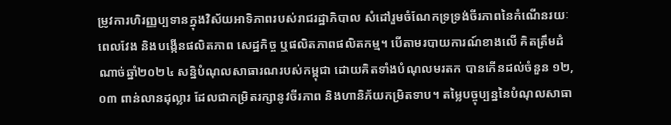ម្រូវការហិរញ្ញប្បទានក្នុងវិស័យអាទិភាពរបស់រាជរដ្ឋាភិបាល សំដៅរួមចំណែកទ្រទ្រង់ចីរភាពនៃកំណើនរយៈពេលវែង និងបង្កើនផលិតភាព សេដ្ឋកិច្ច ឬផលិតភាពផលិតកម្ម។ បើតាមរបាយការណ៍ខាងលើ គិតត្រឹមដំណាច់ឆ្នាំ២០២៤ សន្និបំណុលសាធារណរបស់កម្ពុជា ដោយគិតទាំងបំណុលមរតក បានកើនដល់ចំនួន ១២,០៣ ពាន់លានដុល្លារ ដែលជាកម្រិតរក្សានូវចីរភាព និងហានិភ័យកម្រិតទាប។ តម្លៃបច្ចុប្បន្ននៃបំណុលសាធា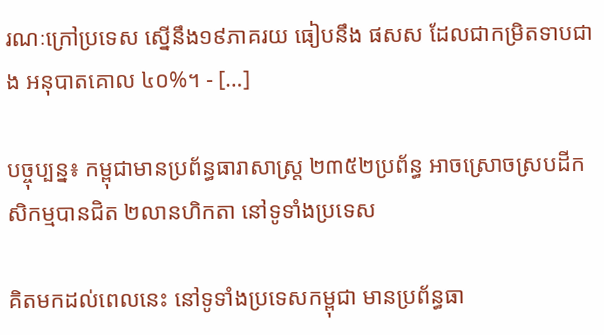រណៈក្រៅប្រទេស ស្នើនឹង១៩ភាគរយ ធៀបនឹង ផសស ដែលជាកម្រិតទាបជាង អនុបាតគោល ៤០%។ - […]

បច្ចុប្បន្ន៖ កម្ពុជាមានប្រព័ន្ធធារាសាស្ត្រ ២៣៥២ប្រព័ន្ធ អាចស្រោចស្របដីកសិកម្មបានជិត ២លានហិកតា នៅទូទាំងប្រទេស

គិតមកដល់ពេលនេះ នៅទូទាំងប្រទេសកម្ពុជា មានប្រព័ន្ធធា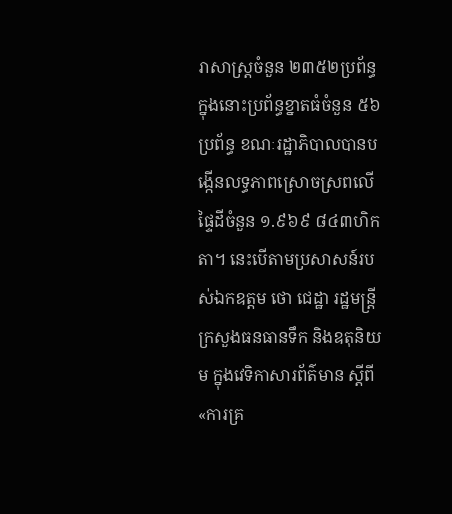រាសាស្ត្រចំនួន ២៣៥២ប្រព័ន្ធ ក្នុងនោះប្រព័ន្ធខ្នាតធំចំនួន ៥៦ប្រព័ន្ធ ខណៈរដ្ឋាភិបាលបានបង្កើនលទ្ធភាពស្រោចស្រពលើផ្ទៃដីចំនួន ១.៩៦៩ ៨៤៣ហិកតា។ នេះបើតាមប្រសាសន៍របស់ឯកឧត្តម ថោ ជេដ្ឋា រដ្ឋមន្ត្រីក្រសួងធនធានទឹក និងឧតុនិយម ក្នុងវេទិកាសារព័ត៌មាន ស្តីពី«ការគ្រ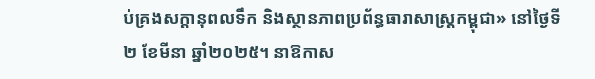ប់គ្រងសក្តានុពលទឹក និងស្ថានភាពប្រព័ន្ធធារាសាស្ត្រកម្ពុជា» នៅថ្ងៃទី២ ខែមីនា ឆ្នាំ២០២៥។ នាឱកាស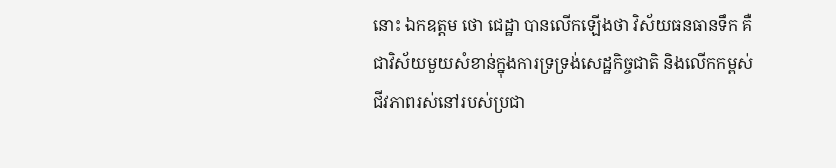នោះ ឯកឧត្តម ថោ ជេដ្ឋា បានលើកឡើងថា វិស័យធនធានទឹក គឺជាវិស័យមួយសំខាន់ក្នុងការទ្រទ្រង់សេដ្ឋកិច្ចជាតិ និងលើកកម្ពស់ជីវភាពរស់នៅរបស់ប្រជា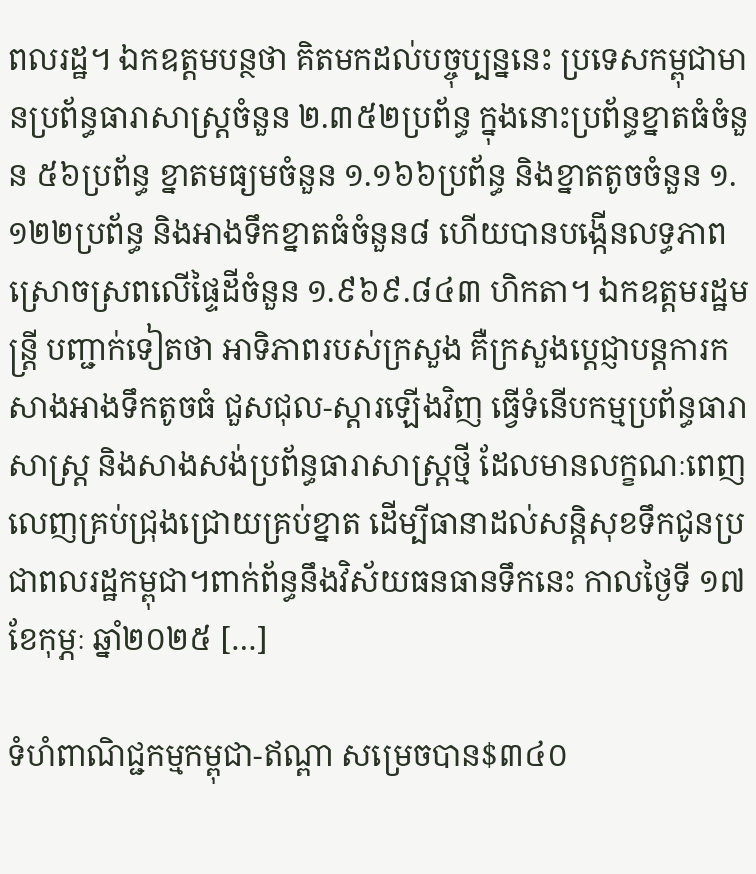ពលរដ្ឋ។ ឯកឧត្តមបន្ថថា គិតមកដល់បច្ចុប្បន្ននេះ ប្រទេសកម្ពុជាមានប្រព័ន្ធធារាសាស្ត្រចំនួន ២.៣៥២ប្រព័ន្ធ ក្នុងនោះប្រព័ន្ធខ្នាតធំចំនួន ៥៦ប្រព័ន្ធ ខ្នាតមធ្យមចំនួន ១.១៦៦ប្រព័ន្ធ និងខ្នាតតូចចំនួន ១.១២២ប្រព័ន្ធ និងអាងទឹកខ្នាតធំចំនួន៨ ហើយបានបង្កើនលទ្ធភាពស្រោចស្រពលើផ្ទៃដីចំនួន ១.៩៦៩.៨៤៣ ហិកតា។ ឯកឧត្តមរដ្ឋមន្ត្រី បញ្ជាក់ទៀតថា អាទិភាពរបស់ក្រសួង គឺក្រសួងប្តេជ្ញាបន្តការកសាងអាងទឹកតូចធំ ជួសជុល-ស្តារឡើងវិញ ធ្វើទំនើបកម្មប្រព័ន្ធធារាសាស្ត្រ និងសាងសង់ប្រព័ន្ធធារាសាស្ត្រថ្មី ដែលមានលក្ខណៈពេញលេញគ្រប់ជ្រុងជ្រោយគ្រប់ខ្នាត ដើម្បីធានាដល់សន្តិសុខទឹកជូនប្រជាពលរដ្ឋកម្ពុជា។ពាក់ព័ន្ធនឹងវិស័យធនធានទឹកនេះ កាលថ្ងៃទី ១៧ ខែកុម្ភៈ ឆ្នាំ២០២៥ […]

ទំហំពាណិជ្ជកម្មកម្ពុជា-ឥណ្ពា សម្រេចបាន$៣៤០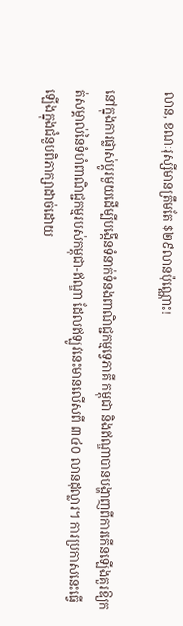លាន, ខណៈរុស្សីមានត្រឹមតែ $២៩លានប៉ុណ្ណោះ!

នៅក្នុងការផ្លាស់ប្តូរមួយដើម្បីបង្កើនទំនាក់ទំនងពាណិជ្ជកម្មទ្វេភាគី កម្ពុជា និងឥណ្ឌាបានបង្ហាញពីការកើនឡើងគួរឱ្យកត់សម្គាល់នៃទំហំពាណិជ្ជកម្មរបស់កម្ពុជា-ឥណ្ឌា ដែលឥឡូវនេះមានលើសពី ៣៤០ លានដុល្លារ។ ការប្រកាសនេះធ្វើឡើងក្នុងជំនួបពិភាក្សាដាច់ដោយ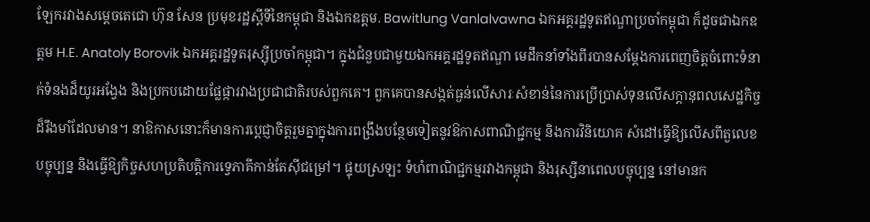ឡែករវាងសម្តេចតេជោ ហ៊ុន សែន ប្រមុខរដ្ឋស្តីទីនៃកម្ពុជា និងឯកឧត្តម. Bawitlung Vanlalvawna ឯកអគ្គរដ្ឋទូតឥណ្ឌាប្រចាំកម្ពុជា ក៏ដូចជាឯកឧត្តម H.E. Anatoly Borovik ឯកអគ្គរដ្ឋទូតរុស្ស៊ីប្រចាំកម្ពុជា។ ក្នុងជំនួបជាមួយឯកអគ្គរដ្ឋទូតឥណ្ឌា មេដឹកនាំទាំងពីរបានសម្តែងការពេញចិត្តចំពោះទំនាក់ទំនងដ៏យូរអង្វែង និងប្រកបដោយផ្លែផ្ការវាងប្រជាជាតិរបស់ពួកគេ។ ពួកគេបានសង្កត់ធ្ងន់លើសារៈសំខាន់នៃការប្រើប្រាស់ទុនលើសក្តានុពលសេដ្ឋកិច្ចដ៏រឹងមាំដែលមាន។ នាឱកាសនោះក៏មានការប្ដេជ្ញាចិត្តរួមគ្នាក្នុងការពង្រឹងបន្ថែមទៀតនូវឱកាសពាណិជ្ជកម្ម និងការវិនិយោគ សំដៅធ្វើឱ្យលើសពីតួលេខបច្ចុប្បន្ន និងធ្វើឱ្យកិច្ចសហប្រតិបត្តិការទ្វេភាគីកាន់តែស៊ីជម្រៅ។ ផ្ទុយស្រឡះ ទំហំពាណិជ្ជកម្មរវាងកម្ពុជា និងរុស្សីនាពេលបច្ចុប្បន្ន នៅមានក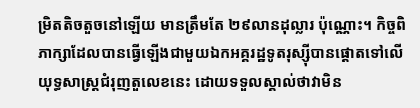ម្រិតតិចតួចនៅឡើយ មានត្រឹមតែ ២៩លានដុល្លារ ប៉ុណ្ណោះ។ កិច្ចពិភាក្សាដែលបានធ្វើឡើងជាមួយឯកអគ្គរដ្ឋទូតរុស្ស៊ីបានផ្តោតទៅលើយុទ្ធសាស្ត្រជំរុញតួលេខនេះ ដោយទទួលស្គាល់ថាវាមិន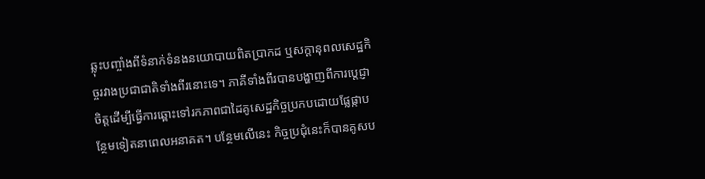ឆ្លុះបញ្ចាំងពីទំនាក់ទំនងនយោបាយពិតប្រាកដ ឬសក្តានុពលសេដ្ឋកិច្ចរវាងប្រជាជាតិទាំងពីរនោះទេ។ ភាគីទាំងពីរបានបង្ហាញពីការប្តេជ្ញាចិត្តដើម្បីធ្វើការឆ្ពោះទៅរកភាពជាដៃគូសេដ្ឋកិច្ចប្រកបដោយផ្លែផ្កាបន្ថែមទៀតនាពេលអនាគត។ បន្ថែមលើនេះ កិច្ចប្រជុំនេះក៏បានគូសប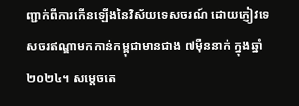ញ្ជាក់ពីការកើនឡើងនៃវិស័យទេសចរណ៍ ដោយភ្ញៀវទេសចរឥណ្ឌាមកកាន់កម្ពុជាមានជាង ៧ម៉ឺននាក់ ក្នុងឆ្នាំ២០២៤។ សម្តេចតេ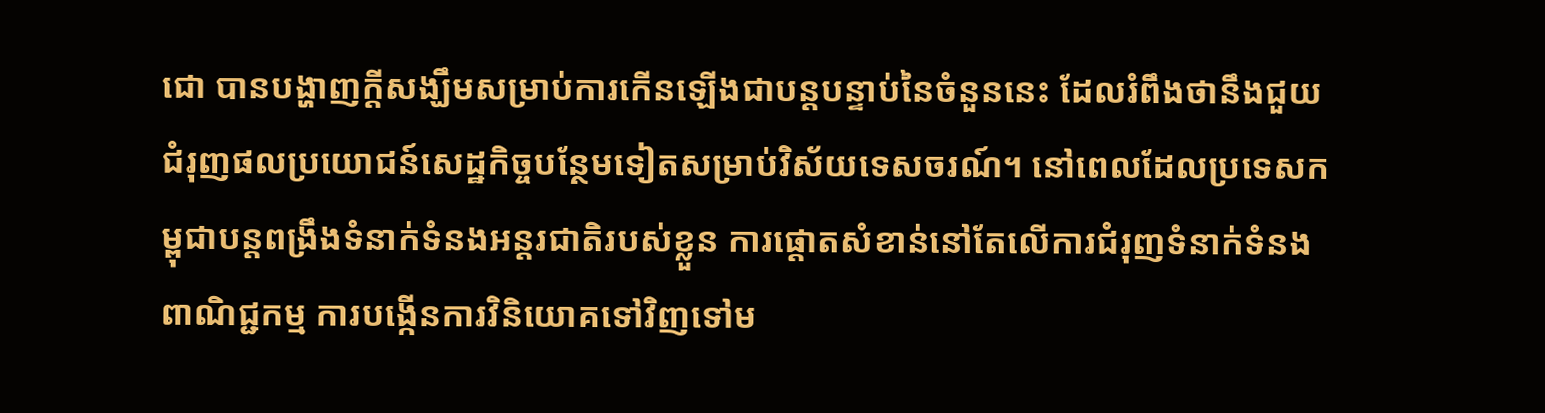ជោ បានបង្ហាញក្តីសង្ឃឹមសម្រាប់ការកើនឡើងជាបន្តបន្ទាប់នៃចំនួននេះ ដែលរំពឹងថានឹងជួយជំរុញផលប្រយោជន៍សេដ្ឋកិច្ចបន្ថែមទៀតសម្រាប់វិស័យទេសចរណ៍។ នៅពេលដែលប្រទេសកម្ពុជាបន្តពង្រឹងទំនាក់ទំនងអន្តរជាតិរបស់ខ្លួន ការផ្តោតសំខាន់នៅតែលើការជំរុញទំនាក់ទំនងពាណិជ្ជកម្ម ការបង្កើនការវិនិយោគទៅវិញទៅម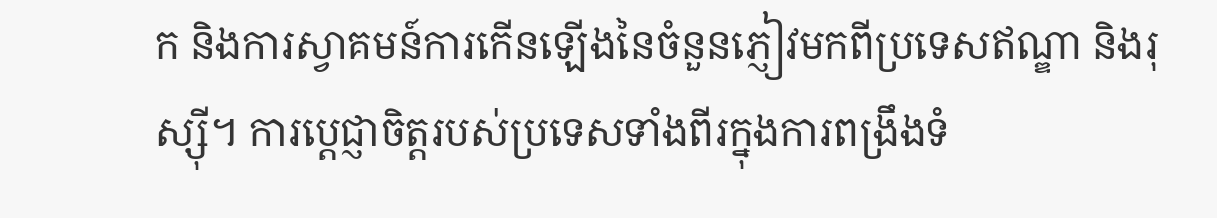ក និងការស្វាគមន៍ការកើនឡើងនៃចំនួនភ្ញៀវមកពីប្រទេសឥណ្ឌា និងរុស្ស៊ី។ ការប្តេជ្ញាចិត្តរបស់ប្រទេសទាំងពីរក្នុងការពង្រឹងទំ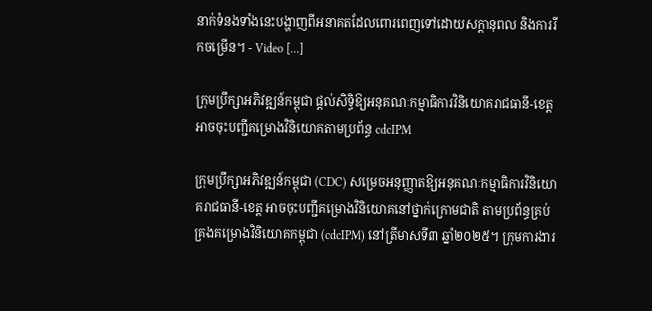នាក់ទំនងទាំងនេះបង្ហាញពីអនាគតដែលពោរពេញទៅដោយសក្តានុពល និងការរីកចម្រើន។ - Video […]

ក្រុមប្រឹក្សាអភិវឌ្ឍន៍កម្ពុជា ផ្តល់សិទ្ធិឱ្យអនុគណៈកម្មាធិការវិនិយោគរាជធានី-ខេត្តអាចចុះបញ្ជីគម្រោងវិនិយោគតាមប្រព័ន្ធ cdcIPM

ក្រុមប្រឹក្សាអភិវឌ្ឍន៍កម្ពុជា (CDC) សម្រេចអនុញ្ញាតឱ្យអនុគណៈកម្មាធិការវិនិយោគរាជធានី-ខេត្ត អាចចុះបញ្ជីគម្រោងវិនិយោគនៅថ្នាក់ក្រោមជាតិ តាមប្រព័ន្ធគ្រប់គ្រងគម្រោងវិនិយោគកម្ពុជា (cdcIPM) នៅត្រីមាសទី៣ ឆ្នាំ២០២៥។ ក្រុមការងារ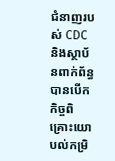ជំនាញរបស់ CDC និងស្ថាប័នពាក់ព័ន្ធ បានបើកកិច្ចពិគ្រោះយោបល់កម្រិ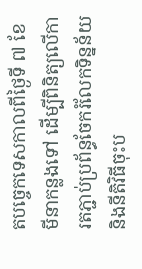តបច្ចេកទេសកាលពីថ្ងៃទី ៧ ខែមីនាកន្លងទៅ ដើម្បីពិនិត្យលើការតភ្ជាប់ប្រព័ន្ធចែករំលែកទិន្នន័យ និងនីតិវិធីចុះប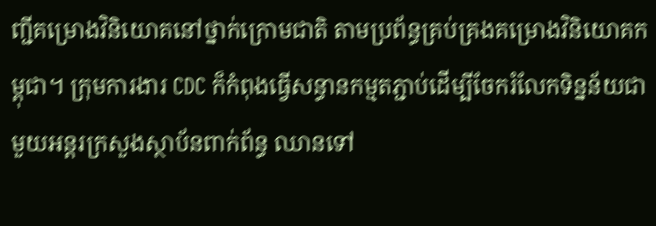ញ្ជីគម្រោងវិនិយោគនៅថ្នាក់ក្រោមជាតិ តាមប្រព័ន្ធគ្រប់គ្រងគម្រោងវិនិយោគកម្ពុជា។ ក្រុមការងារ CDC ក៏កំពុងធ្វើសន្ធានកម្មតភ្ជាប់ដើម្បីចែករំលែកទិន្នន័យជាមួយអន្តរក្រសួងស្ថាប័នពាក់ព័ន្ធ ឈានទៅ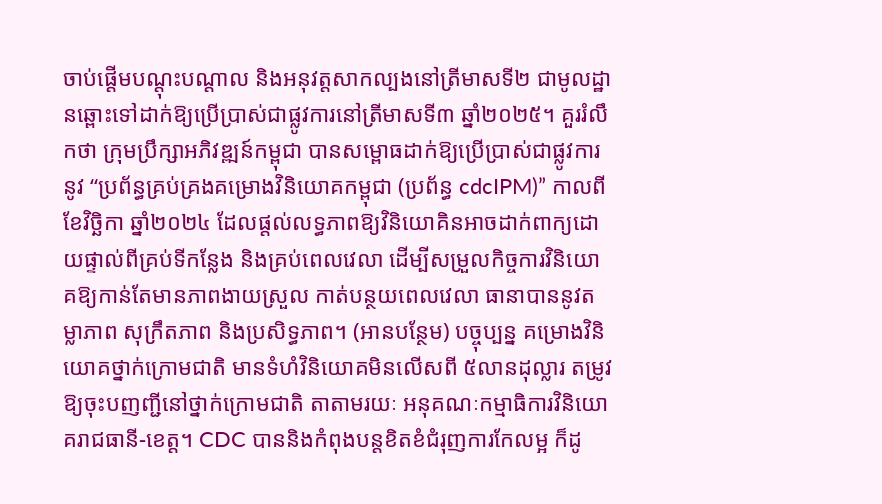ចាប់ផ្តើមបណ្តុះបណ្តាល និងអនុវត្តសាកល្បងនៅត្រីមាសទី២ ជាមូលដ្ឋានឆ្ពោះទៅដាក់ឱ្យប្រើប្រាស់ជាផ្លូវការនៅត្រីមាសទី៣ ឆ្នាំ២០២៥។ គួររំលឹកថា ក្រុមប្រឹក្សាអភិវឌ្ឍន៍កម្ពុជា បានសម្ពោធដាក់ឱ្យប្រើប្រាស់ជាផ្លូវការនូវ “ប្រព័ន្ធគ្រប់គ្រងគម្រោងវិនិយោគកម្ពុជា (ប្រព័ន្ធ cdcIPM)” កាលពីខែវិច្ឆិកា ឆ្នាំ២០២៤ ដែលផ្តល់លទ្ធភាពឱ្យវិនិយោគិនអាចដាក់ពាក្យដោយផ្ទាល់ពីគ្រប់ទីកន្លែង និងគ្រប់ពេលវេលា ដើម្បីសម្រួលកិច្ចការវិនិយោគឱ្យកាន់តែមានភាពងាយស្រួល កាត់បន្ថយពេលវេលា ធានាបាននូវតម្លាភាព សុក្រឹតភាព និងប្រសិទ្ធភាព។ (អានបន្ថែម) បច្ចុប្បន្ន គម្រោងវិនិយោគថ្នាក់ក្រោមជាតិ មានទំហំវិនិយោគមិនលើសពី ៥លានដុល្លារ តម្រូវឱ្យចុះបញញ្ជីនៅថ្នាក់ក្រោមជាតិ តាតាមរយៈ អនុគណៈកម្មាធិការវិនិយោគរាជធានី-ខេត្ត។ CDC បាននិងកំពុងបន្តខិតខំជំរុញការកែលម្អ ក៏ដូ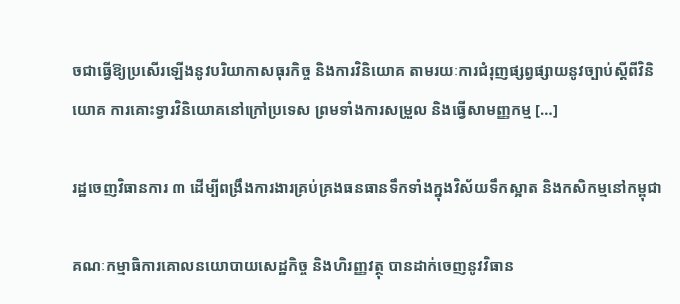ចជាធ្វើឱ្យប្រសើរឡើងនូវបរិយាកាសធុរកិច្ច និងការវិនិយោគ តាមរយៈការជំរុញផ្សព្វផ្សាយនូវច្បាប់ស្ដីពីវិនិយោគ ការគោះទ្វារវិនិយោគនៅក្រៅប្រទេស ព្រមទាំងការសម្រួល និងធ្វើសាមញ្ញកម្ម […]

រដ្ឋចេញវិធានការ ៣ ដើម្បីពង្រឹងការងារគ្រប់គ្រងធនធានទឹកទាំងក្នុងវិស័យទឹកស្អាត និងកសិកម្មនៅកម្ពុជា

គណៈកម្មាធិការគោលនយោបាយសេដ្ឋកិច្ច និងហិរញ្ញវត្ថុ បានដាក់ចេញនូវវិធាន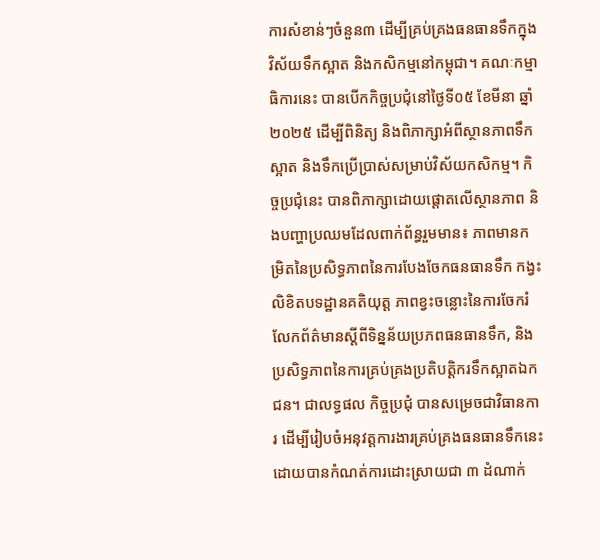ការសំខាន់ៗចំនួន៣ ដើម្បីគ្រប់គ្រងធនធានទឹកក្នុងវិស័យទឹកស្អាត និងកសិកម្មនៅកម្ពុជា។ គណៈកម្មាធិការនេះ បានបើកកិច្ចប្រជុំនៅថ្ងៃទី០៥ ខែមីនា ឆ្នាំ២០២៥ ដើម្បីពិនិត្យ និងពិភាក្សាអំពីស្ថានភាពទឹកស្អាត និងទឹកប្រើប្រាស់សម្រាប់វិស័យកសិកម្ម។ កិច្ចប្រជុំនេះ បានពិភាក្សាដោយផ្តោតលើស្ថានភាព និងបញ្ហាប្រឈមដែលពាក់ព័ន្ធរួមមាន៖ ភាពមានកម្រិតនៃប្រសិទ្ធភាពនៃការបែងចែកធនធានទឹក កង្វះលិខិតបទដ្ឋានគតិយុត្ត ភាពខ្វះចន្លោះនៃការចែករំលែកព័ត៌មានស្តីពីទិន្នន័យប្រភពធនធានទឹក, និងប្រសិទ្ធភាពនៃការគ្រប់គ្រងប្រតិបត្តិករទឹកស្អាតឯកជន។ ជាលទ្ធផល កិច្ចប្រជុំ បានសម្រេចជាវិធានការ ដើម្បីរៀបចំអនុវត្តការងារគ្រប់គ្រងធនធានទឹកនេះ ដោយបានកំណត់ការដោះស្រាយជា ៣ ដំណាក់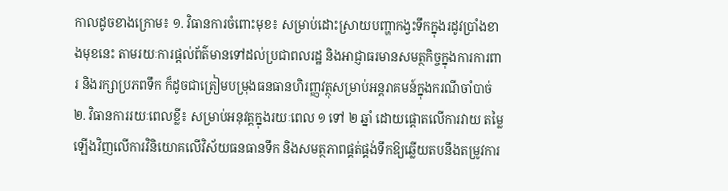កាលដូចខាងក្រោម៖ ១. វិធានការចំពោះមុខ៖ សម្រាប់ដោះស្រាយបញ្ហាកង្វះទឹកក្នុងរដូវប្រាំងខាងមុខនេះ តាមរយៈការផ្តល់ព័ត៌មានទៅដល់ប្រជាពលរដ្ឋ និងអាជ្ញាធរមានសមត្ថកិច្ចក្នុងការការពារ និងរក្សាប្រភពទឹក ក៏ដូចជាត្រៀមបម្រុងធនធានហិរញ្ញវត្ថុសម្រាប់អន្តរាគមន៍ក្នុងករណីចាំបាច់ ២. វិធានការរយៈពេលខ្លី៖ សម្រាប់អនុវត្តក្នុងរយៈពេល ១ ទៅ ២ ឆ្នាំ ដោយផ្តោតលើការវាយ តម្លៃឡើងវិញលើការវិនិយោគលើវិស័យធនធានទឹក និងសមត្ថភាពផ្គត់ផ្គង់ទឹកឱ្យឆ្លើយតបនឹងតម្រូវការ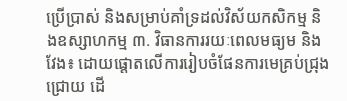ប្រើប្រាស់ និងសម្រាប់គាំទ្រដល់វិស័យកសិកម្ម និងឧស្សាហកម្ម ៣. វិធានការរយៈពេលមធ្យម និងវែង៖ ដោយផ្តោតលើការរៀបចំផែនការមេគ្រប់ជ្រុងជ្រោយ ដើ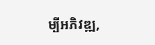ម្បីអភិវឌ្ឍ,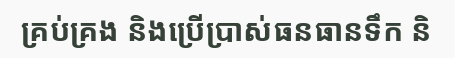គ្រប់គ្រង និងប្រើប្រាស់ធនធានទឹក និ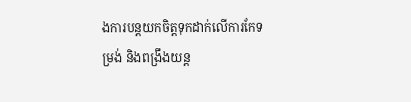ងការបន្តយកចិត្តទុកដាក់លើការកែទម្រង់ និងពង្រឹងយន្ត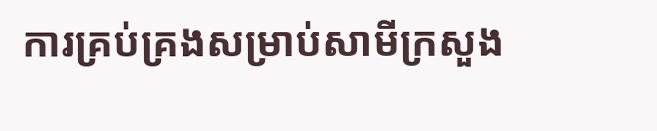ការគ្រប់គ្រងសម្រាប់សាមីក្រសួង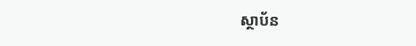ស្ថាប័ន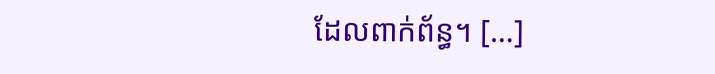ដែលពាក់ព័ន្ធ។ […]